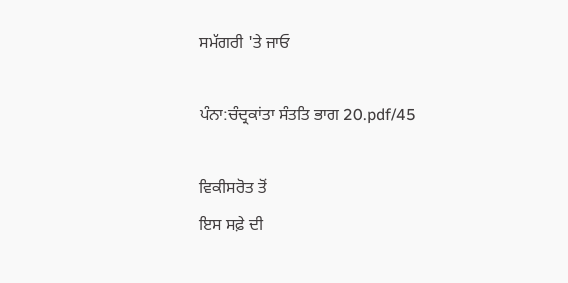ਸਮੱਗਰੀ 'ਤੇ ਜਾਓ

ਪੰਨਾ:ਚੰਦ੍ਰਕਾਂਤਾ ਸੰਤਤਿ ਭਾਗ 20.pdf/45

ਵਿਕੀਸਰੋਤ ਤੋਂ
ਇਸ ਸਫ਼ੇ ਦੀ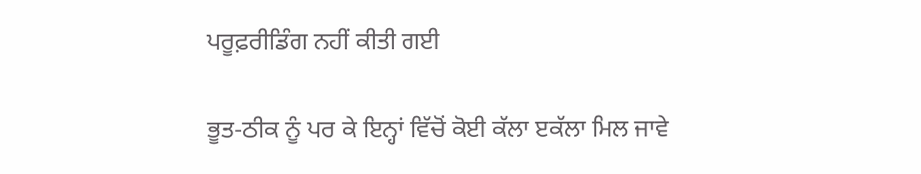ਪਰੂਫ਼ਰੀਡਿੰਗ ਨਹੀਂ ਕੀਤੀ ਗਈ

ਭੂਤ-ਠੀਕ ਨੂੰ ਪਰ ਕੇ ਇਨ੍ਹਾਂ ਵਿੱਚੋਂ ਕੋਈ ਕੱਲਾ ੲਕੱਲਾ ਮਿਲ ਜਾਵੇ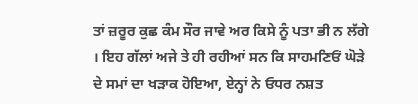ਤਾਂ ਜ਼ਰੂਰ ਕੁਛ ਕੰਮ ਸੌਰ ਜਾਵੇ ਅਰ ਕਿਸੇ ਨੂੰ ਪਤਾ ਭੀ ਨ ਲੱਗੇ । ਇਹ ਗੱਲਾਂ ਅਜੇ ਤੇ ਹੀ ਰਹੀਆਂ ਸਨ ਕਿ ਸਾਹਮਣਿਓਂ ਘੋੜੇ ਦੇ ਸਮਾਂ ਦਾ ਖੜਾਕ ਹੋਇਆ, ਏਨ੍ਹਾਂ ਨੇ ਓਧਰ ਨਸ਼ਤ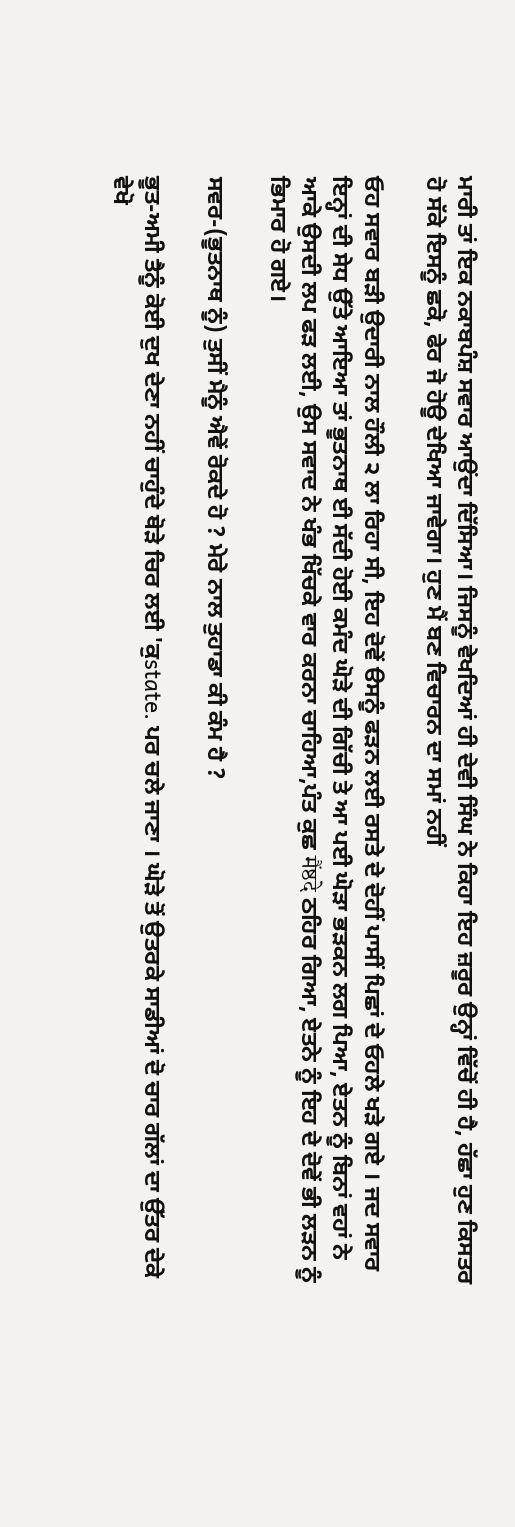ਮਾਰੀ ਤਾਂ ਇਕ ਨਕਾਬਪੰਸ਼ ਸਵਾਰ ਆਉਂਦਾ ਦਿੱਸਿਆ। ਜਿਸਨੂੰ ਵੇਖਦਿਆਂ ਹੀ ਦੇਵੀ ਸਿੰਘ ਨੇ ਕਿਹਾ ਇਹ ਜ਼ਰੂਰ ਉਨ੍ਹਾਂ ਵਿੱਚੋਂ ਹੀ ਹੈ, ਹੱਛਾ ਹੁਣ ਕਿਸਤਰ ਹੋ ਸੱਕੇ ਇਸਨੂੰ ਛਕੋ, ਫੇਰ ਜੋ ਹੋਊ ਦੇਖਿਆ ਜਾਵੇਗਾ। ਹੁਣ ਮੈਂ ਬਣ ਵਿਚਾਰਨ ਦਾ ਸਮਾਂ ਨਹੀਂ

ਓਹ ਸਵਾਰ ਬੜੀ ਉਦਾਰੀ ਨਾਲ ਹੌਲੀ ੨ ਲਾ ਰਿਹਾ ਸੀ, ਇਹ ਦੋਵੇਂ ੳਸਨੂੰ ਫੜਨ ਲਈ ਰਸਤੇ ਦੇ ਦੋਹੀਂ ਪਾਸੀਂ ਪਿਛਾਂ ਦੇ ਓਹਲੇ ਖੜੇ ਗਏ । ਜਦ ਸਵਾਰ ਇਨ੍ਹਾਂ ਦੀ ਸੇਧ ਉੱਤੇ ਆਇਆ ਤਾਂ ਭੂਤਨਾਥ ਈ ਸੱਦੀ ਹੋਈ ਕਮੰਦ ਘੋੜੇ ਦੀ ਗਿੱਚੀ ਤੇ ਆ ਪਈ ਘੋੜਾ ਭੜਕਨ ਲਗ ਪਿਆ, ਏਤਨ ਨੂੰ ਬਿਨਾਂ ਵਹਾਂ ਨੇ ਆਕੇ ਉਸਦੀ ਲਪ ਫੜ ਲਈ, ਉਸ ਸਵਾਦ ਨੇ ਖੰਭ ਖਿੱਚਕੇ ਵਾਰ ਕਰਨਾ ਚਾਹਿਆ,ਪੰਤ ਕੁਛ मैंष्ठदे ਠਹਿਰ ਗਿਆ, ਏਤਨੇ ਨੂੰ ਇਹ ਦੇ ਦੋਵੇਂ ਭੀ ਲੜਨ ਨੂੰ ਭਿਮਾਰ ਹੋ ਗਏ।

ਸਵਰ-(ਭੂਤਨਾਥ ਨੂੰ) ਤੁਸੀਂ ਮੈਨੂੰ ਐਵੇਂ ਰੋਕਦੇ ਹੋ ? ਮੇਰੇ ਨਾਲ ਤੁਹਾਡਾ ਕੀ ਕੰਮ ਹੈ ?

ਭੂਤ-ਅਮੀ ਤੈਨੂੰ ਕੋਈ ਦੁਖ ਦੇਣਾ ਨਹੀਂ ਚਾਹੁੰਦੇ ਥੋੜੇ ਚਿਰ ਲਈ 'ਕੁstate. ਪਰ ਚਲੇ ਜਾਣਾ । ਘੋੜੇ ਤੋਂ ਉਤਰਕੇ ਸਾਡੀਆਂ ਦੋ ਚਾਰ ਗੱਲਾਂ ਦਾ ਉੱਤਰ ਦੇਕੇ ਵੇਖੋ